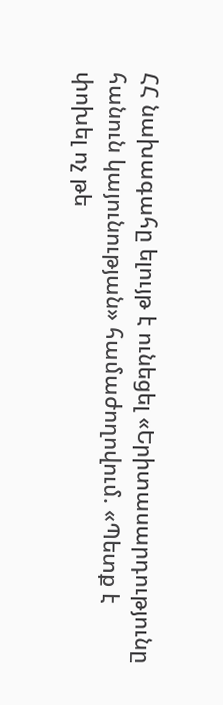ՀՀ նախագահը ելույթ է ունեցել «Երիտասարդությունը հանուն կայունության» համաժողովում. «Պետք է փոխել ոչ թե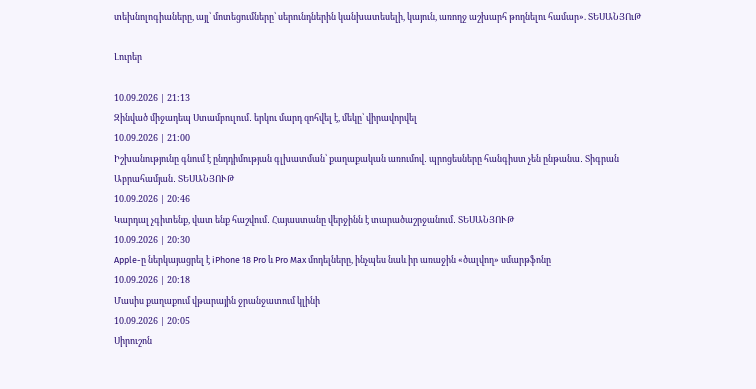տեխնոլոգիաները, այլ՝ մոտեցումները՝ սերունդներին կանխատեսելի, կայուն, առողջ աշխարհ թողնելու համար». ՏԵՍԱՆՅՈւԹ

Լուրեր

10.09.2026 | 21:13
Զինված միջադեպ Ստամբուլում․ երկու մարդ զոհվել է, մեկը՝ վիրավորվել
10.09.2026 | 21:00
Իշխանությունը գնում է ընդդիմության գլխատման՝ քաղաքական առումով․ պրոցեսները հանգիստ չեն ընթանա․ Տիգրան Աբրահամյան․ ՏԵՍԱՆՅՈՒԹ
10.09.2026 | 20:46
Կարդալ չգիտենք, վատ ենք հաշվում․ Հայաստանը վերջինն է տարածաշրջանում․ ՏԵՍԱՆՅՈՒԹ
10.09.2026 | 20:30
Apple-ը ներկայացրել է iPhone 18 Pro և Pro Max մոդելները, ինչպես նաև իր առաջին «ծալվող» սմարթֆոնը
10.09.2026 | 20:18
Մասիս քաղաքում վթարային ջրանջատում կլինի
10.09.2026 | 20:05
Սիրուշոն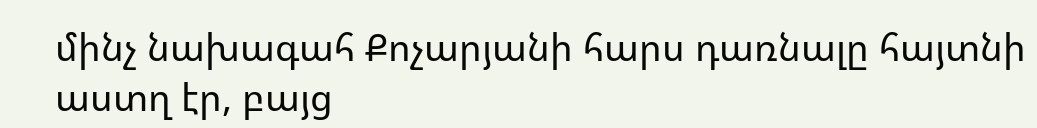մինչ նախագահ Քոչարյանի հարս դառնալը հայտնի աստղ էր, բայց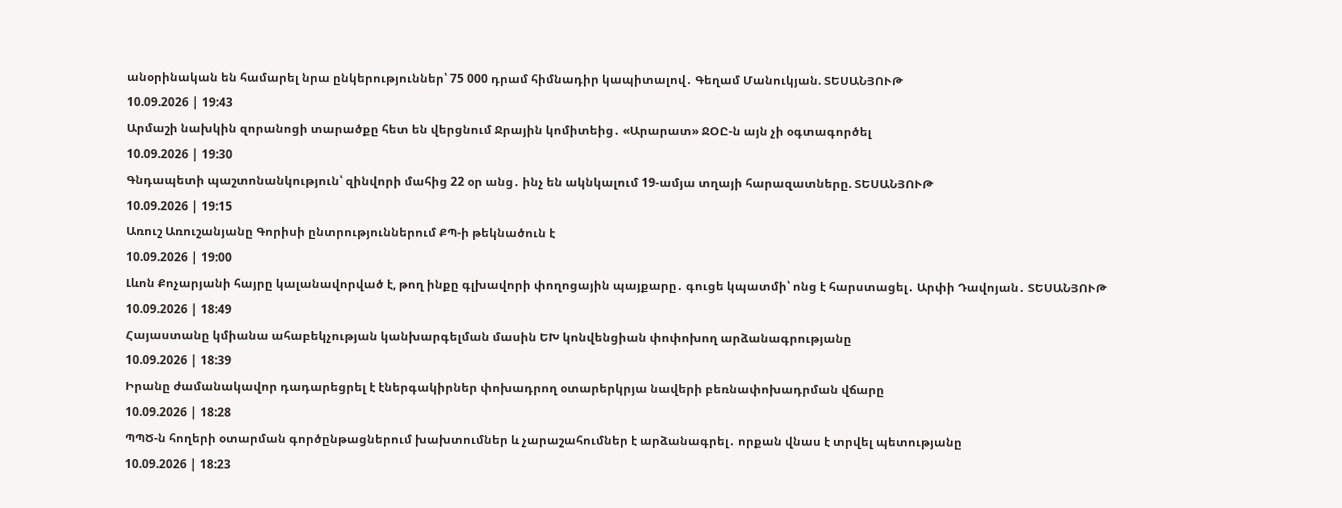անօրինական են համարել նրա ընկերություններ՝ 75 000 դրամ հիմնադիր կապիտալով․ Գեղամ Մանուկյան. ՏԵՍԱՆՅՈՒԹ
10.09.2026 | 19:43
Արմաշի նախկին զորանոցի տարածքը հետ են վերցնում Ջրային կոմիտեից․ «Արարատ» ՋՕԸ-ն այն չի օգտագործել
10.09.2026 | 19:30
Գնդապետի պաշտոնանկություն՝ զինվորի մահից 22 օր անց․ ինչ են ակնկալում 19-ամյա տղայի հարազատները. ՏԵՍԱՆՅՈՒԹ
10.09.2026 | 19:15
Առուշ Առուշանյանը Գորիսի ընտրություններում ՔՊ-ի թեկնածուն է
10.09.2026 | 19:00
Լևոն Քոչարյանի հայրը կալանավորված է, թող ինքը գլխավորի փողոցային պայքարը․ գուցե կպատմի՝ ոնց է հարստացել․ Արփի Դավոյան․ ՏԵՍԱՆՅՈՒԹ
10.09.2026 | 18:49
Հայաստանը կմիանա ահաբեկչության կանխարգելման մասին ԵԽ կոնվենցիան փոփոխող արձանագրությանը
10.09.2026 | 18:39
Իրանը ժամանակավոր դադարեցրել է էներգակիրներ փոխադրող օտարերկրյա նավերի բեռնափոխադրման վճարը
10.09.2026 | 18:28
ՊՊԾ-ն հողերի օտարման գործընթացներում խախտումներ և չարաշահումներ է արձանագրել․ որքան վնաս է տրվել պետությանը
10.09.2026 | 18:23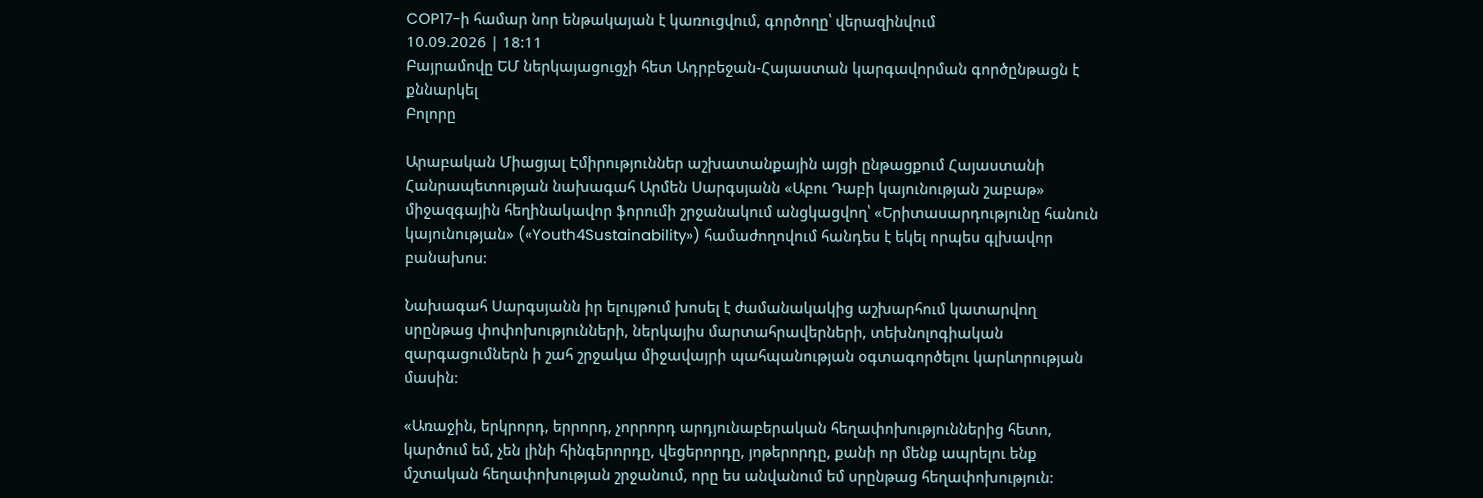COP17-ի համար նոր ենթակայան է կառուցվում, գործողը՝ վերազինվում
10.09.2026 | 18:11
Բայրամովը ԵՄ ներկայացուցչի հետ Ադրբեջան-Հայաստան կարգավորման գործընթացն է քննարկել
Բոլորը

Արաբական Միացյալ Էմիրություններ աշխատանքային այցի ընթացքում Հայաստանի Հանրապետության նախագահ Արմեն Սարգսյանն «Աբու Դաբի կայունության շաբաթ» միջազգային հեղինակավոր ֆորումի շրջանակում անցկացվող՝ «Երիտասարդությունը հանուն կայունության» («Youth4Sustainability») համաժողովում հանդես է եկել որպես գլխավոր բանախոս:

Նախագահ Սարգսյանն իր ելույթում խոսել է ժամանակակից աշխարհում կատարվող սրընթաց փոփոխությունների, ներկայիս մարտահրավերների, տեխնոլոգիական զարգացումներն ի շահ շրջակա միջավայրի պահպանության օգտագործելու կարևորության մասին:

«Առաջին, երկրորդ, երրորդ, չորրորդ արդյունաբերական հեղափոխություններից հետո, կարծում եմ, չեն լինի հինգերորդը, վեցերորդը, յոթերորդը, քանի որ մենք ապրելու ենք մշտական հեղափոխության շրջանում, որը ես անվանում եմ սրընթաց հեղափոխություն: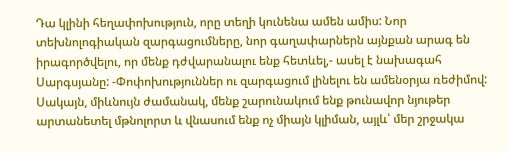Դա կլինի հեղափոխություն, որը տեղի կունենա ամեն ամիս: Նոր տեխնոլոգիական զարգացումները, նոր գաղափարներն այնքան արագ են իրագործվելու, որ մենք դժվարանալու ենք հետևել,- ասել է նախագահ Սարգսյանը: -Փոփոխություններ ու զարգացում լինելու են ամենօրյա ռեժիմով: Սակայն, միևնույն ժամանակ, մենք շարունակում ենք թունավոր նյութեր արտանետել մթնոլորտ և վնասում ենք ոչ միայն կլիման, այլև՝ մեր շրջակա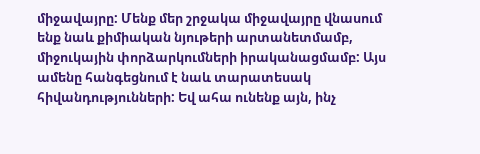միջավայրը: Մենք մեր շրջակա միջավայրը վնասում ենք նաև քիմիական նյութերի արտանետմամբ, միջուկային փորձարկումների իրականացմամբ: Այս ամենը հանգեցնում է նաև տարատեսակ հիվանդությունների: Եվ ահա ունենք այն, ինչ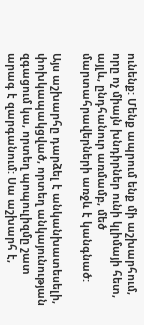ունենք: Մենք ապրում ենք մի աշխարհում, որը ոչ միայն խնդիրներ ունի կլիմայի հետ, այլև, ընդհանուր առմամբ, մեծ մարտահրավերների առջև է կանգնած:

Այս աշխարհը դարձել է անկանխատեսելի, փոխկապակցված, որտեղ անկայունության զգացում կա, որտեղ պոպուլիզմը շատ արագ է զարգանում: Սա աշխարհ է,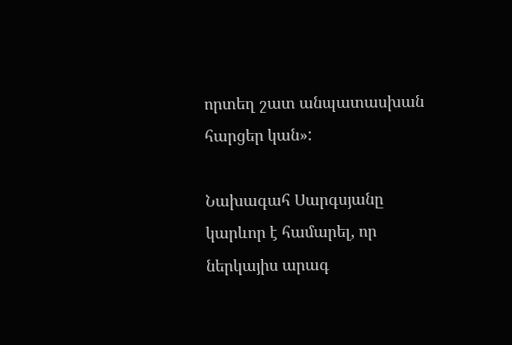որտեղ շատ անպատասխան հարցեր կան»:

Նախագահ Սարգսյանը կարևոր է համարել, որ ներկայիս արագ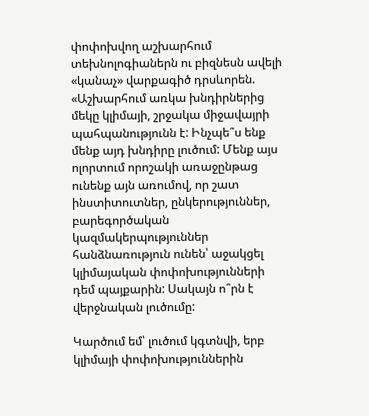փոփոխվող աշխարհում տեխնոլոգիաներն ու բիզնեսն ավելի «կանաչ» վարքագիծ դրսևորեն. «Աշխարհում առկա խնդիրներից մեկը կլիմայի, շրջակա միջավայրի պահպանությունն է: Ինչպե՞ս ենք մենք այդ խնդիրը լուծում: Մենք այս ոլորտում որոշակի առաջընթաց ունենք այն առումով, որ շատ ինստիտուտներ, ընկերություններ, բարեգործական կազմակերպություններ հանձնառություն ունեն՝ աջակցել կլիմայական փոփոխությունների դեմ պայքարին: Սակայն ո՞րն է վերջնական լուծումը:

Կարծում եմ՝ լուծում կգտնվի, երբ կլիմայի փոփոխություններին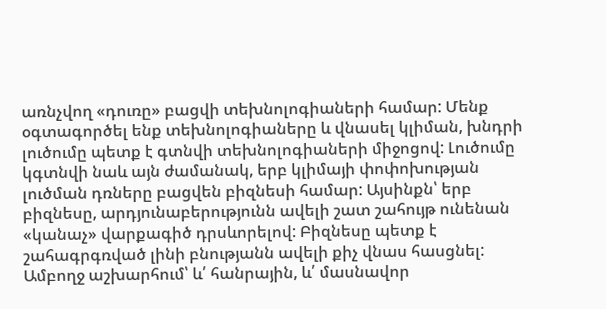առնչվող «դուռը» բացվի տեխնոլոգիաների համար: Մենք օգտագործել ենք տեխնոլոգիաները և վնասել կլիման, խնդրի լուծումը պետք է գտնվի տեխնոլոգիաների միջոցով: Լուծումը կգտնվի նաև այն ժամանակ, երբ կլիմայի փոփոխության լուծման դռները բացվեն բիզնեսի համար: Այսինքն՝ երբ բիզնեսը, արդյունաբերությունն ավելի շատ շահույթ ունենան «կանաչ» վարքագիծ դրսևորելով: Բիզնեսը պետք է շահագրգռված լինի բնությանն ավելի քիչ վնաս հասցնել: Ամբողջ աշխարհում՝ և՛ հանրային, և՛ մասնավոր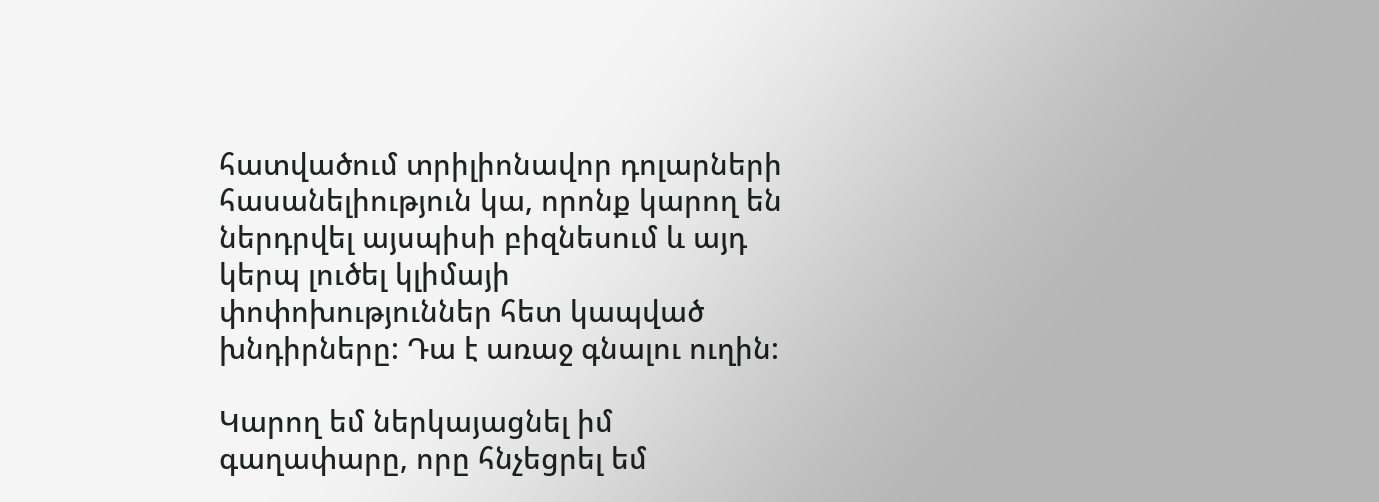հատվածում տրիլիոնավոր դոլարների հասանելիություն կա, որոնք կարող են ներդրվել այսպիսի բիզնեսում և այդ կերպ լուծել կլիմայի փոփոխություններ հետ կապված խնդիրները: Դա է առաջ գնալու ուղին:

Կարող եմ ներկայացնել իմ գաղափարը, որը հնչեցրել եմ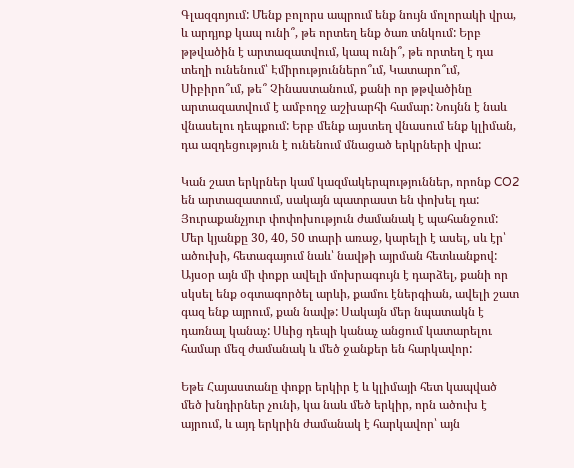Գլազգոյում: Մենք բոլորս ապրում ենք նույն մոլորակի վրա, և արդյոք կապ ունի՞, թե որտեղ ենք ծառ տնկում: Երբ թթվածին է արտազատվում, կապ ունի՞, թե որտեղ է դա տեղի ունենում՝ Էմիրություններո՞ւմ, Կատարո՞ւմ, Սիբիրո՞ւմ, թե՞ Չինաստանում, քանի որ թթվածինը արտազատվում է ամբողջ աշխարհի համար: Նույնն է նաև վնասելու դեպքում: Երբ մենք այստեղ վնասում ենք կլիման, դա ազդեցություն է ունենում մնացած երկրների վրա:

Կան շատ երկրներ կամ կազմակերպություններ, որոնք CO2 են արտազատում, սակայն պատրաստ են փոխել դա: Յուրաքանչյուր փոփոխություն ժամանակ է պահանջում: Մեր կյանքը 30, 40, 50 տարի առաջ, կարելի է ասել, սև էր՝ ածուխի, հետագայում նաև՝ նավթի այրման հետևանքով: Այսօր այն մի փոքր ավելի մոխրագույն է դարձել, քանի որ սկսել ենք օգտագործել արևի, քամու էներգիան, ավելի շատ գազ ենք այրում, քան նավթ: Սակայն մեր նպատակն է դառնալ կանաչ: Սևից դեպի կանաչ անցում կատարելու համար մեզ ժամանակ և մեծ ջանքեր են հարկավոր:

Եթե Հայաստանը փոքր երկիր է և կլիմայի հետ կապված մեծ խնդիրներ չունի, կա նաև մեծ երկիր, որն ածուխ է այրում, և այդ երկրին ժամանակ է հարկավոր՝ այն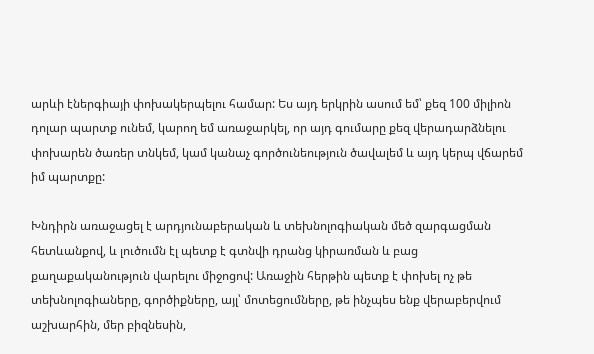արևի էներգիայի փոխակերպելու համար: Ես այդ երկրին ասում եմ՝ քեզ 100 միլիոն դոլար պարտք ունեմ, կարող եմ առաջարկել, որ այդ գումարը քեզ վերադարձնելու փոխարեն ծառեր տնկեմ, կամ կանաչ գործունեություն ծավալեմ և այդ կերպ վճարեմ իմ պարտքը:

Խնդիրն առաջացել է արդյունաբերական և տեխնոլոգիական մեծ զարգացման հետևանքով, և լուծումն էլ պետք է գտնվի դրանց կիրառման և բաց քաղաքականություն վարելու միջոցով: Առաջին հերթին պետք է փոխել ոչ թե տեխնոլոգիաները, գործիքները, այլ՝ մոտեցումները, թե ինչպես ենք վերաբերվում աշխարհին, մեր բիզնեսին,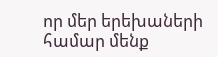որ մեր երեխաների համար մենք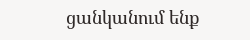ցանկանում ենք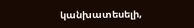կանխատեսելի,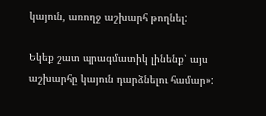կայուն, առողջ աշխարհ թողնել:

Եկեք շատ պրագմատիկ լինենք՝ այս աշխարհը կայուն դարձնելու համար»: